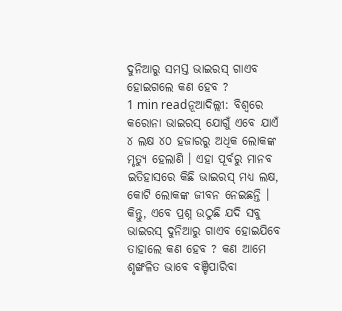ଦୁନିଆରୁ ସମସ୍ତ ଭାଇରସ୍ ଗାଏବ ହୋଇଗଲେ କଣ ହେବ ?
1 min readନୂଆଦିଲ୍ଲୀ: ବିଶ୍ୱରେ କରୋନା ଭାଇରସ୍ ଯୋଗୁଁ ଏବେ ଯାଏଁ ୪ ଲକ୍ଷ ୪୦ ହଜାରରୁ ଅଧିକ ଲୋକଙ୍କ ମୃତ୍ୟୁ ହେଲାଣି । ଏହା ପୂର୍ବରୁ ମାନବ ଇତିହାସରେ କିଛି ଭାଇରସ୍ ମଧ୍ୟ ଲକ୍ଷ, କୋଟି ଲୋକଙ୍କ ଜୀବନ ନେଇଛନ୍ତି । କିନ୍ତୁ, ଏବେ ପ୍ରଶ୍ନ ଉଠୁଛି ଯଦି ସବୁ ଭାଇରସ୍ ଦୁନିଆରୁ ଗାଏବ ହୋଇଯିବେ ତାହାଲେ କଣ ହେବ ? କଣ ଆମେ ଶୃଙ୍ଖଳିତ ଭାବେ ବଞ୍ଚିପାରିବା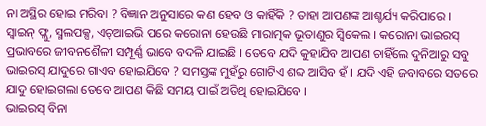ନା ଅସ୍ଥିର ହୋଇ ମରିବା ? ବିଜ୍ଞାନ ଅନୁସାରେ କଣ ହେବ ଓ କାହିଁକି ? ତାହା ଆପଣଙ୍କ ଆଶ୍ଚର୍ଯ୍ୟ କରିପାରେ ।
ସ୍ୱାଇନ୍ ଫ୍ଲୁ, ସ୍ମଲପକ୍ସ, ଏଚ୍ଆଇଭି ପରେ କରୋନା ହେଉଛି ମାରାତ୍ମକ ଭୂତାଣୁର ସ୍ୱିକେଲ । କରୋନା ଭାଇରସ୍ ପ୍ରଭାବରେ ଜୀବନଶୈଳୀ ସମ୍ପୂର୍ଣ୍ଣ ଭାବେ ବଦଳି ଯାଇଛି । ତେବେ ଯଦି କୁହାଯିବ ଆପଣ ଚାହିଁଲେ ଦୁନିଆରୁ ସବୁ ଭାଇରସ୍ ଯାଦୁରେ ଗାଏବ ହୋଇଯିବେ ? ସମସ୍ତଙ୍କ ମୁହଁରୁ ଗୋଟିଏ ଶବ୍ଦ ଆସିବ ହଁ । ଯଦି ଏହି ଜବାବରେ ସତରେ ଯାଦୁ ହୋଇଗଲା ତେବେ ଆପଣ କିଛି ସମୟ ପାଇଁ ଅତିଥି ହୋଇଯିବେ ।
ଭାଇରସ୍ ବିନା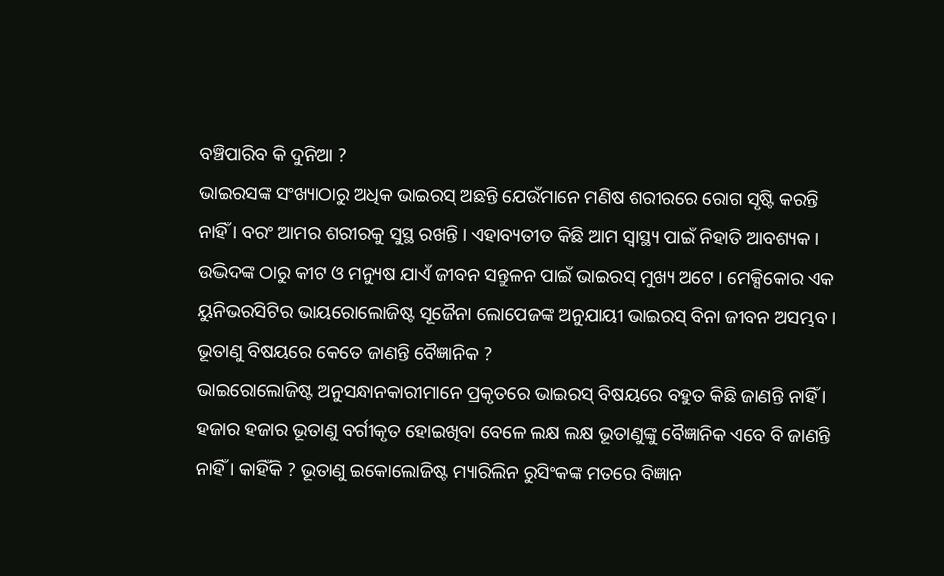ବଞ୍ଚିପାରିବ କି ଦୁନିଆ ?
ଭାଇରସଙ୍କ ସଂଖ୍ୟାଠାରୁ ଅଧିକ ଭାଇରସ୍ ଅଛନ୍ତି ଯେଉଁମାନେ ମଣିଷ ଶରୀରରେ ରୋଗ ସୃଷ୍ଟି କରନ୍ତି ନାହିଁ । ବରଂ ଆମର ଶରୀରକୁ ସୁସ୍ଥ ରଖନ୍ତି । ଏହାବ୍ୟତୀତ କିଛି ଆମ ସ୍ୱାସ୍ଥ୍ୟ ପାଇଁ ନିହାତି ଆବଶ୍ୟକ । ଉଦ୍ଭିଦଙ୍କ ଠାରୁ କୀଟ ଓ ମନ୍ୟୁଷ ଯାଏଁ ଜୀବନ ସନ୍ତୁଳନ ପାଇଁ ଭାଇରସ୍ ମୁଖ୍ୟ ଅଟେ । ମେକ୍ସିକୋର ଏକ ୟୁନିଭରସିଟିର ଭାୟରୋଲୋଜିଷ୍ଟ ସୂଜୈନା ଲୋପେଜଙ୍କ ଅନୁଯାୟୀ ଭାଇରସ୍ ବିନା ଜୀବନ ଅସମ୍ଭବ ।
ଭୂତାଣୁ ବିଷୟରେ କେତେ ଜାଣନ୍ତି ବୈଜ୍ଞାନିକ ?
ଭାଇରୋଲୋଜିଷ୍ଟ ଅନୁସନ୍ଧାନକାରୀମାନେ ପ୍ରକୃତରେ ଭାଇରସ୍ ବିଷୟରେ ବହୁତ କିଛି ଜାଣନ୍ତି ନାହିଁ । ହଜାର ହଜାର ଭୂତାଣୁ ବର୍ଗୀକୃତ ହୋଇଖିବା ବେଳେ ଲକ୍ଷ ଲକ୍ଷ ଭୂତାଣୁଙ୍କୁ ବୈଜ୍ଞାନିକ ଏବେ ବି ଜାଣନ୍ତି ନାହିଁ । କାହିଁକି ? ଭୂତାଣୁ ଇକୋଲୋଜିଷ୍ଟ ମ୍ୟାରିଲିନ ରୁସିଂକଙ୍କ ମତରେ ବିଜ୍ଞାନ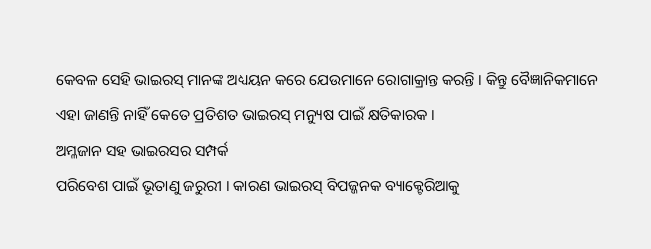କେବଳ ସେହି ଭାଇରସ୍ ମାନଙ୍କ ଅଧ୍ୟୟନ କରେ ଯେଉମାନେ ରୋଗାକ୍ରାନ୍ତ କରନ୍ତି । କିନ୍ତୁ ବୈଜ୍ଞାନିକମାନେ ଏହା ଜାଣନ୍ତି ନାହିଁ କେତେ ପ୍ରତିଶତ ଭାଇରସ୍ ମନ୍ୟୁଷ ପାଇଁ କ୍ଷତିକାରକ ।
ଅମ୍ଳଜାନ ସହ ଭାଇରସର ସମ୍ପର୍କ
ପରିବେଶ ପାଇଁ ଭୂତାଣୁ ଜରୁରୀ । କାରଣ ଭାଇରସ୍ ବିପଜ୍ଜନକ ବ୍ୟାକ୍ଟେରିଆକୁ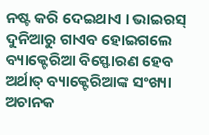ନଷ୍ଟ କରି ଦେଇଥାଏ । ଭାଇରସ୍ ଦୁନିଆରୁ ଗାଏବ ହୋଇଗଲେ ବ୍ୟାକ୍ଟେରିଆ ବିସ୍ଫୋରଣ ହେବ ଅର୍ଥାତ୍ ବ୍ୟାକ୍ଟେରିଆଙ୍କ ସଂଖ୍ୟା ଅଚାନକ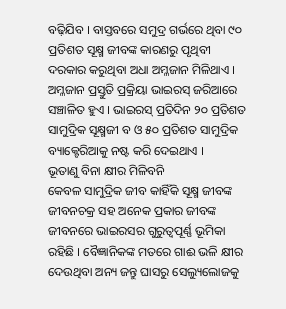ବଢ଼ିଯିବ । ବାସ୍ତବରେ ସମୁଦ୍ର ଗର୍ଭରେ ଥିବା ୯୦ ପ୍ରତିଶତ ସୂକ୍ଷ୍ମ ଜୀବଙ୍କ କାରଣରୁ ପୃଥିବୀ ଦରକାର କରୁଥିବା ଅଧା ଅମ୍ଳଜାନ ମିଳିଥାଏ । ଅମ୍ଳଜାନ ପ୍ରସ୍ତୁତି ପ୍ରକ୍ରିୟା ଭାଇରସ୍ ଜରିଆରେ ସଞ୍ଚାଳିତ ହୁଏ । ଭାଇରସ୍ ପ୍ରତିଦିନ ୨୦ ପ୍ରତିଶତ ସାମୁଦ୍ରିକ ସୂକ୍ଷ୍ମଜୀ ବ ଓ ୫୦ ପ୍ରତିଶତ ସାମୁଦ୍ରିକ ବ୍ୟାକ୍ଟେରିଆକୁ ନଷ୍ଟ କରି ଦେଇଥାଏ ।
ଭୂତାଣୁ ବିନା କ୍ଷୀର ମିଳିବନି
କେବଳ ସାମୁଦ୍ରିକ ଜୀବ କାହିଁକି ସୂକ୍ଷ୍ମ ଜୀବଙ୍କ ଜୀବନଚକ୍ର ସହ ଅନେକ ପ୍ରକାର ଜୀବଙ୍କ ଜୀବନରେ ଭାଇରସର ଗୁରୁତ୍ୱପୂର୍ଣ୍ଣ ଭୂମିକା ରହିଛି । ବୈଜ୍ଞାନିକଙ୍କ ମତରେ ଗାଈ ଭଳି କ୍ଷୀର ଦେଉଥିବା ଅନ୍ୟ ଜନ୍ତୁ ଘାସରୁ ସେଲ୍ୟୁଲୋଜକୁ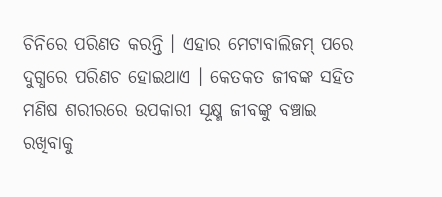ଚିନିରେ ପରିଣତ କରନ୍ତି । ଏହାର ମେଟାବାଲିଜମ୍ ପରେ ଦୁଗ୍ଧରେ ପରିଣଚ ହୋଇଥାଏ । କେତକତ ଜୀବଙ୍କ ସହିତ ମଣିଷ ଶରୀରରେ ଉପକାରୀ ସୂକ୍ଷ୍ମ ଜୀବଙ୍କୁ ବଞ୍ଚାଇ ରଖିବାକୁ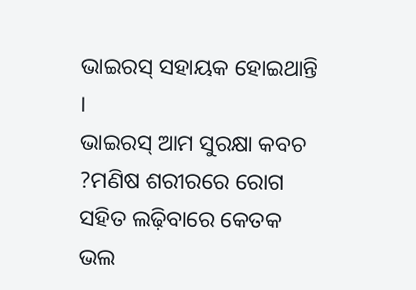ଭାଇରସ୍ ସହାୟକ ହୋଇଥାନ୍ତି ।
ଭାଇରସ୍ ଆମ ସୁରକ୍ଷା କବଚ ?ମଣିଷ ଶରୀରରେ ରୋଗ ସହିତ ଲଢ଼ିବାରେ କେତକ ଭଲ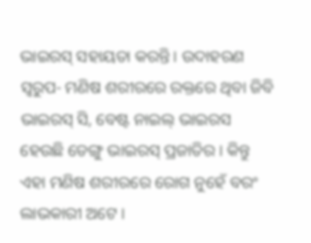ଭାଇରସ୍ ସହାୟତା କରନ୍ତି । ଉଦାହରଣ ସ୍ୱରୁପ- ମଣିଷ ଶରୀରରେ ରକ୍ତରେ ଥିବା ଜିବି ଭାଇରସ୍ ସି, ବେଷ୍ଟ ନାଇଲ୍ ଭାଇରସ ହେଉଛି ଡେଙ୍ଗୁ ଭାଇରସ୍ ପ୍ରଜାତିର । କିନ୍ତୁ ଏହା ମଣିଷ ଶରୀରରେ ରୋଗ ନୁହେଁ ବରଂ ଲାଭକାରୀ ଅଟେ ।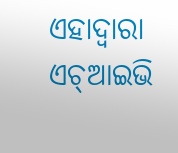ଏହାଦ୍ୱାରା ଏଚ୍ଆଇଭି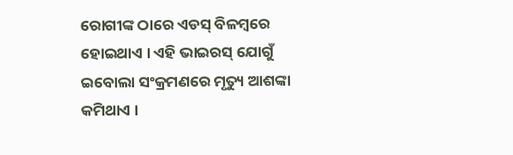ରୋଗୀଙ୍କ ଠାରେ ଏଡସ୍ ବିଳମ୍ବରେ ହୋଇଥାଏ । ଏହି ଭାଇରସ୍ ଯୋଗୁଁ ଇବୋଲା ସଂକ୍ରମଣରେ ମୃତ୍ୟୁ ଆଶଙ୍କା କମିଥାଏ ।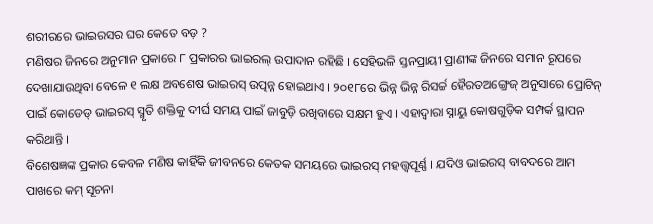ଶରୀରରେ ଭାଇରସର ଘର କେତେ ବଡ଼ ?
ମଣିଷର ଜିନରେ ଅନୁମାନ ପ୍ରକାରେ ୮ ପ୍ରକାରର ଭାଇରଲ୍ ଉପାଦାନ ରହିଛି । ସେହିଭଳି ସ୍ତନପ୍ରାୟୀ ପ୍ରାଣୀଙ୍କ ଜିନରେ ସମାନ ରୂପରେ ଦେଖାଯାଉଥିବା ବେଳେ ୧ ଲକ୍ଷ ଅବଶେଷ ଭାଇରସ୍ ଉତ୍ପନ୍ନ ହୋଇଥାଏ । ୨୦୧୮ରେ ଭିନ୍ନ ଭିନ୍ନ ରିସର୍ଚ୍ଚ ହୈରତଅଙ୍ଗ୍ରେଜ୍ ଅନୁସାରେ ପ୍ରୋଟିନ୍ ପାଇଁ କୋଡେଡ୍ ଭାଇରସ୍ ସ୍ମୃତି ଶକ୍ତିକୁ ଦୀର୍ଘ ସମୟ ପାଇଁ ଜାବୁଡ଼ି ରଖିବାରେ ସକ୍ଷମ ହୁଏ । ଏହାଦ୍ୱାରା ସ୍ନାୟୁ କୋଷଗୁଡ଼ିକ ସମ୍ପର୍କ ସ୍ଥାପନ କରିଥାନ୍ତି ।
ବିଶେଷଜ୍ଞଙ୍କ ପ୍ରକାର କେବଳ ମଣିଷ କାହିଁକି ଜୀବନରେ କେତକ ସମୟରେ ଭାଇରସ୍ ମହତ୍ତ୍ୱପୂର୍ଣ୍ଣ । ଯଦିଓ ଭାଇରସ୍ ବାବଦରେ ଆମ ପାଖରେ କମ୍ ସୂଚନା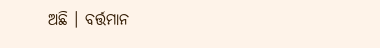ଅଛି । ବର୍ତ୍ତମାନ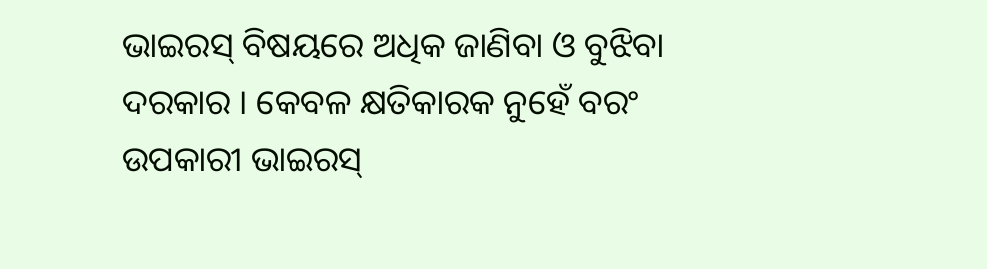ଭାଇରସ୍ ବିଷୟରେ ଅଧିକ ଜାଣିବା ଓ ବୁଝିବା ଦରକାର । କେବଳ କ୍ଷତିକାରକ ନୁହେଁ ବରଂ ଉପକାରୀ ଭାଇରସ୍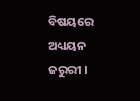ବିଷୟରେ ଅଧ୍ୟୟନ ଜରୁରୀ ।